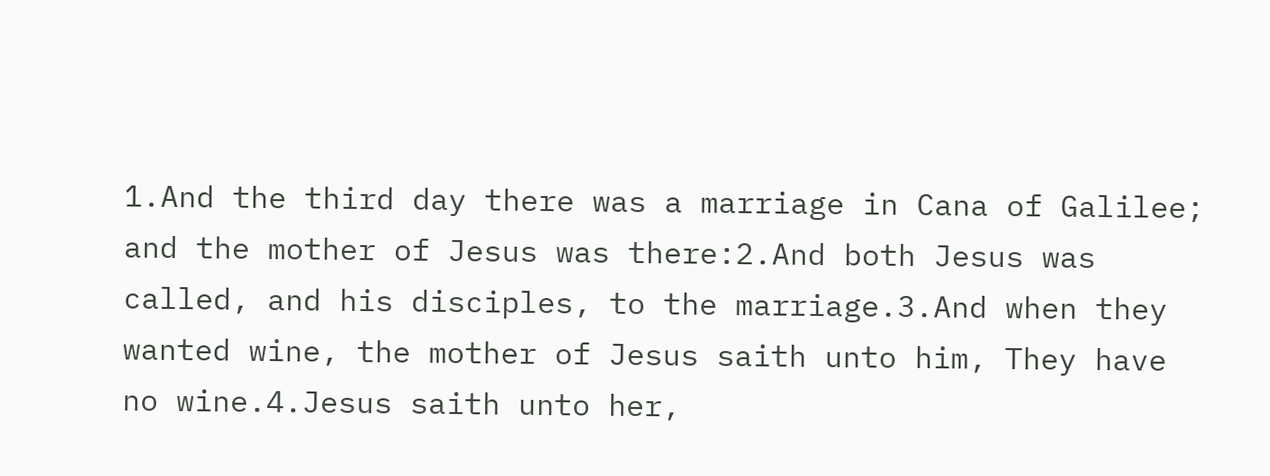1.And the third day there was a marriage in Cana of Galilee; and the mother of Jesus was there:2.And both Jesus was called, and his disciples, to the marriage.3.And when they wanted wine, the mother of Jesus saith unto him, They have no wine.4.Jesus saith unto her,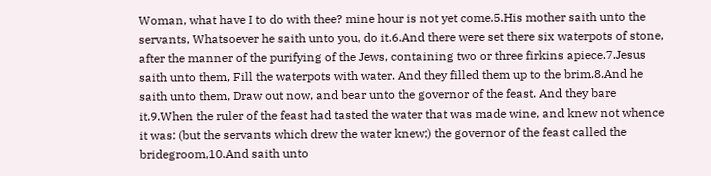Woman, what have I to do with thee? mine hour is not yet come.5.His mother saith unto the servants, Whatsoever he saith unto you, do it.6.And there were set there six waterpots of stone, after the manner of the purifying of the Jews, containing two or three firkins apiece.7.Jesus saith unto them, Fill the waterpots with water. And they filled them up to the brim.8.And he saith unto them, Draw out now, and bear unto the governor of the feast. And they bare it.9.When the ruler of the feast had tasted the water that was made wine, and knew not whence it was: (but the servants which drew the water knew;) the governor of the feast called the bridegroom,10.And saith unto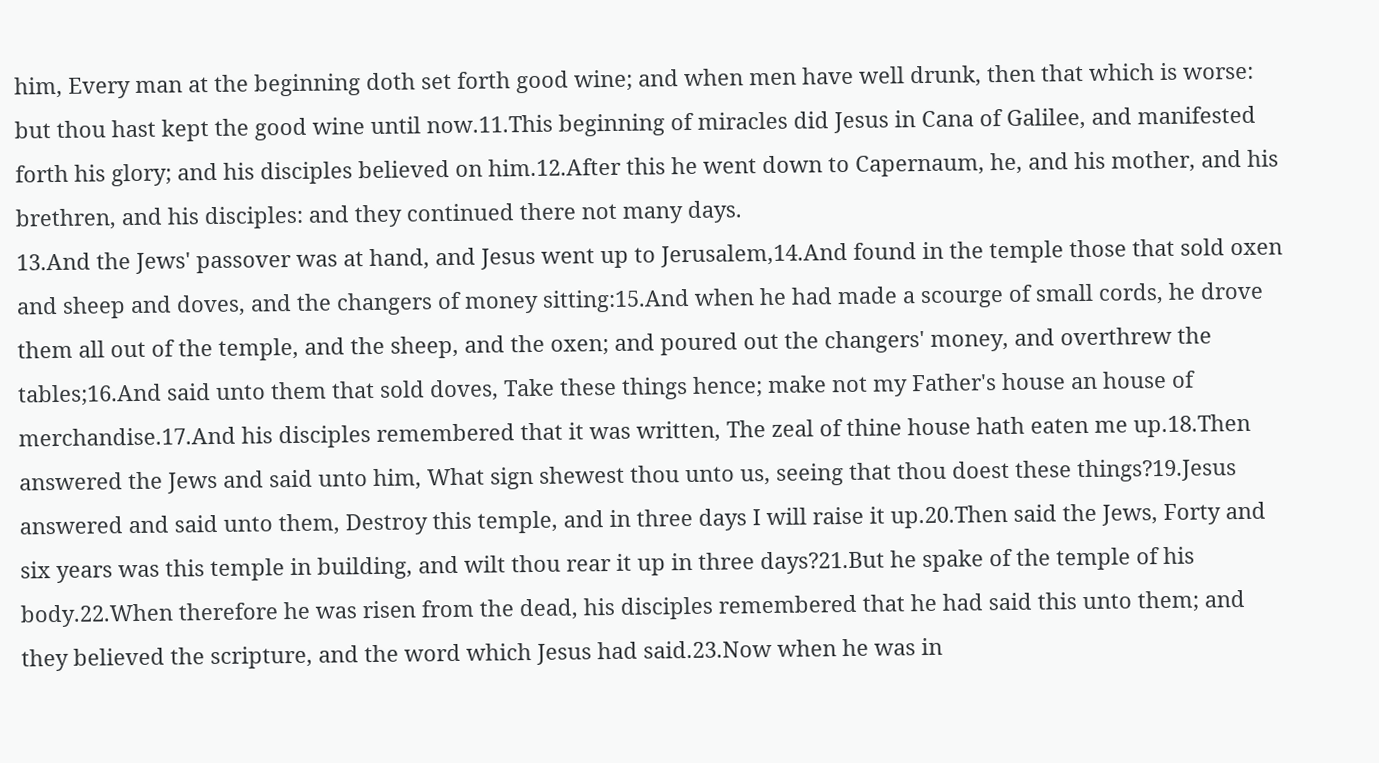him, Every man at the beginning doth set forth good wine; and when men have well drunk, then that which is worse: but thou hast kept the good wine until now.11.This beginning of miracles did Jesus in Cana of Galilee, and manifested forth his glory; and his disciples believed on him.12.After this he went down to Capernaum, he, and his mother, and his brethren, and his disciples: and they continued there not many days.
13.And the Jews' passover was at hand, and Jesus went up to Jerusalem,14.And found in the temple those that sold oxen and sheep and doves, and the changers of money sitting:15.And when he had made a scourge of small cords, he drove them all out of the temple, and the sheep, and the oxen; and poured out the changers' money, and overthrew the tables;16.And said unto them that sold doves, Take these things hence; make not my Father's house an house of merchandise.17.And his disciples remembered that it was written, The zeal of thine house hath eaten me up.18.Then answered the Jews and said unto him, What sign shewest thou unto us, seeing that thou doest these things?19.Jesus answered and said unto them, Destroy this temple, and in three days I will raise it up.20.Then said the Jews, Forty and six years was this temple in building, and wilt thou rear it up in three days?21.But he spake of the temple of his body.22.When therefore he was risen from the dead, his disciples remembered that he had said this unto them; and they believed the scripture, and the word which Jesus had said.23.Now when he was in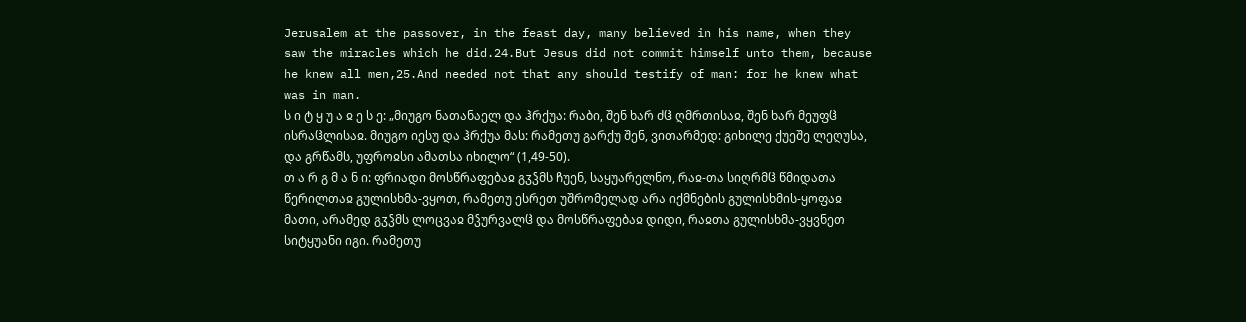Jerusalem at the passover, in the feast day, many believed in his name, when they saw the miracles which he did.24.But Jesus did not commit himself unto them, because he knew all men,25.And needed not that any should testify of man: for he knew what was in man.
ს ი ტ ყ უ ა ჲ ე ს ე: „მიუგო ნათანაელ და ჰრქუა: რაბი, შენ ხარ ძჱ ღმრთისაჲ, შენ ხარ მეუფჱ ისრაჱლისაჲ. მიუგო იესუ და ჰრქუა მას: რამეთუ გარქუ შენ, ვითარმედ: გიხილე ქუეშე ლეღუსა, და გრწამს, უფროჲსი ამათსა იხილო“ (1,49-50).
თ ა რ გ მ ა ნ ი: ფრიადი მოსწრაფებაჲ გჳჴმს ჩუენ, საყუარელნო, რაჲ-თა სიღრმჱ წმიდათა წერილთაჲ გულისხმა-ვყოთ, რამეთუ ესრეთ უშრომელად არა იქმნების გულისხმის-ყოფაჲ მათი, არამედ გჳჴმს ლოცვაჲ მჴურვალჱ და მოსწრაფებაჲ დიდი, რაჲთა გულისხმა-ვყვნეთ სიტყუანი იგი. რამეთუ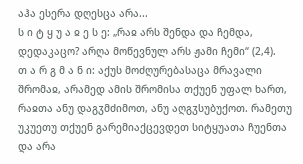აჰა ესერა დღესცა არა...
ს ი ტ ყ უ ა ჲ ე ს ე: „რაჲ არს შენდა და ჩემდა, დედაკაცო? არღა მოწევნულ არს ჟამი ჩემი“ (2,4).
თ ა რ გ მ ა ნ ი: აქუს მოძღურებასაცა მრავალი შრომაჲ, არამედ ამის შრომისა თქუენ უფალ ხართ, რაჲთა ანუ დაგჳმძიმოთ, ანუ აღგჳსუბუქოთ. რამეთუ უკუეთუ თქუენ გარემიაქცევდეთ სიტყუათა ჩუენთა და არა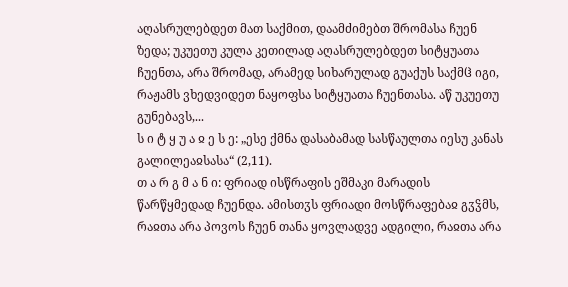აღასრულებდეთ მათ საქმით, დაამძიმებთ შრომასა ჩუენ ზედა; უკუეთუ კულა კეთილად აღასრულებდეთ სიტყუათა ჩუენთა, არა შრომად, არამედ სიხარულად გუაქუს საქმჱ იგი, რაჟამს ვხედვიდეთ ნაყოფსა სიტყუათა ჩუენთასა. აწ უკუეთუ გუნებავს,...
ს ი ტ ყ უ ა ჲ ე ს ე: „ესე ქმნა დასაბამად სასწაულთა იესუ კანას გალილეაჲსასა“ (2,11).
თ ა რ გ მ ა ნ ი: ფრიად ისწრაფის ეშმაკი მარადის წარწყმედად ჩუენდა. ამისთჳს ფრიადი მოსწრაფებაჲ გჳჴმს, რაჲთა არა პოვოს ჩუენ თანა ყოვლადვე ადგილი, რაჲთა არა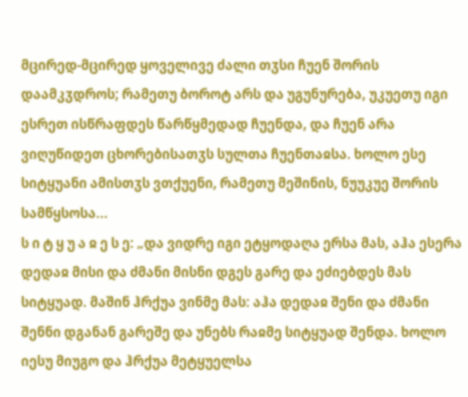მცირედ-მცირედ ყოველივე ძალი თჳსი ჩუენ შორის დაამკჳდროს; რამეთუ ბოროტ არს და უგუნურება, უკუეთუ იგი ესრეთ ისწრაფდეს წარწყმედად ჩუენდა, და ჩუენ არა ვიღუწიდეთ ცხორებისათჳს სულთა ჩუენთაჲსა. ხოლო ესე სიტყუანი ამისთჳს ვთქუენი, რამეთუ მეშინის, ნუუკუე შორის სამწყსოსა...
ს ი ტ ყ უ ა ჲ ე ს ე: „და ვიდრე იგი ეტყოდაღა ერსა მას, აჰა ესერა დედაჲ მისი და ძმანი მისნი დგეს გარე და ეძიებდეს მას სიტყუად. მაშინ ჰრქუა ვინმე მას: აჰა დედაჲ შენი და ძმანი შენნი დგანან გარეშე და უნებს რაჲმე სიტყუად შენდა. ხოლო იესუ მიუგო და ჰრქუა მეტყუელსა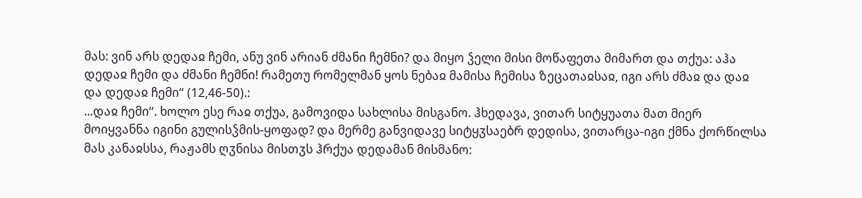მას: ვინ არს დედაჲ ჩემი, ანუ ვინ არიან ძმანი ჩემნი? და მიყო ჴელი მისი მოწაფეთა მიმართ და თქუა: აჰა დედაჲ ჩემი და ძმანი ჩემნი! რამეთუ რომელმან ყოს ნებაჲ მამისა ჩემისა ზეცათაჲსაჲ, იგი არს ძმაჲ და დაჲ და დედაჲ ჩემი“ (12,46-50).:
...დაჲ ჩემი“. ხოლო ესე რაჲ თქუა, გამოვიდა სახლისა მისგანო. ჰხედავა, ვითარ სიტყუათა მათ მიერ მოიყვანნა იგინი გულისჴმის-ყოფად? და მერმე განვიდავე სიტყჳსაებრ დედისა, ვითარცა-იგი ქმნა ქორწილსა მას კანაჲსსა, რაჟამს ღჳნისა მისთჳს ჰრქუა დედამან მისმანო: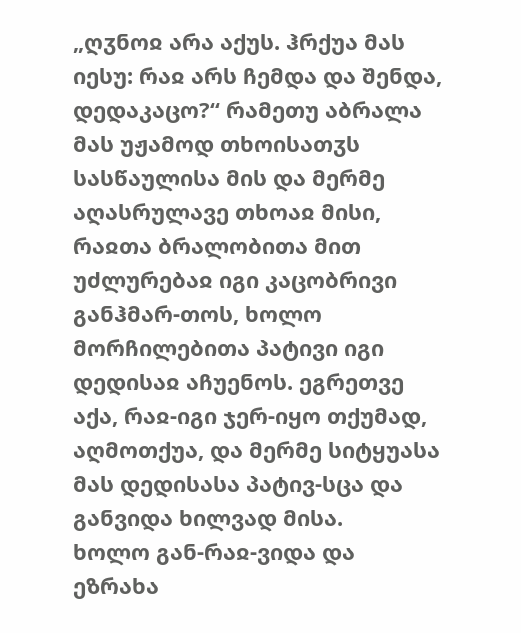„ღჳნოჲ არა აქუს. ჰრქუა მას იესუ: რაჲ არს ჩემდა და შენდა, დედაკაცო?“ რამეთუ აბრალა მას უჟამოდ თხოისათჳს სასწაულისა მის და მერმე აღასრულავე თხოაჲ მისი, რაჲთა ბრალობითა მით უძლურებაჲ იგი კაცობრივი განჰმარ-თოს, ხოლო მორჩილებითა პატივი იგი დედისაჲ აჩუენოს. ეგრეთვე აქა, რაჲ-იგი ჯერ-იყო თქუმად, აღმოთქუა, და მერმე სიტყუასა მას დედისასა პატივ-სცა და განვიდა ხილვად მისა.
ხოლო გან-რაჲ-ვიდა და ეზრახა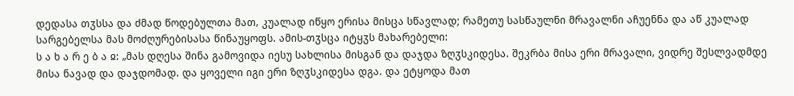დედასა თჳსსა და ძმად წოდებულთა მათ, კუალად იწყო ერისა მისცა სწავლად; რამეთუ სასწაულნი მრავალნი აჩუენნა და აწ კუალად სარგებელსა მას მოძღურებისასა წინაუყოფს. ამის-თჳსცა იტყჳს მახარებელი:
ს ა ხ ა რ ე ბ ა ჲ: „მას დღესა შინა გამოვიდა იესუ სახლისა მისგან და დაჯდა ზღჳსკიდესა. შეკრბა მისა ერი მრავალი, ვიდრე შესლვადმდე მისა ნავად და დაჯდომად. და ყოველი იგი ერი ზღჳსკიდესა დგა. და ეტყოდა მათ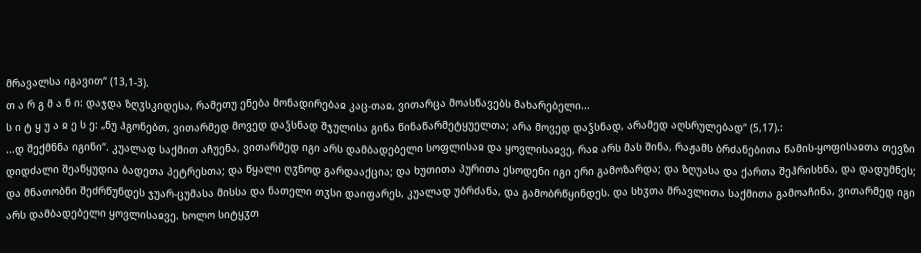მრავალსა იგავით“ (13,1-3).
თ ა რ გ მ ა ნ ი: დაჯდა ზღჳსკიდესა, რამეთუ ენება მონადირებაჲ კაც-თაჲ, ვითარცა მოასწავებს მახარებელი...
ს ი ტ ყ უ ა ჲ ე ს ე: „ნუ ჰგონებთ, ვითარმედ მოვედ დაჴსნად შჯულისა გინა წინაწარმეტყუელთა; არა მოვედ დაჴსნად, არამედ აღსრულებად“ (5,17).:
...დ შექმნნა იგინი“. კუალად საქმით აჩუენა, ვითარმედ იგი არს დამბადებელი სოფლისაჲ და ყოვლისაჲვე, რაჲ არს მას შინა, რაჟამს ბრძანებითა წამის-ყოფისაჲთა თევზი დიდძალი შეაწყუდია ბადეთა პეტრესთა; და წყალი ღჳნოდ გარდააქცია; და ხუთითა პურითა ესოდენი იგი ერი გამოზარდა; და ზღუასა და ქართა შეჰრისხნა, და დადუმნეს; და მნათობნი შეძრწუნდეს ჯუარ-ცუმასა მისსა და ნათელი თჳსი დაიფარეს, კუალად უბრძანა, და გამობრწყინდეს. და სხჳთა მრავლითა საქმითა გამოაჩინა, ვითარმედ იგი არს დამბადებელი ყოვლისაჲვე. ხოლო სიტყჳთ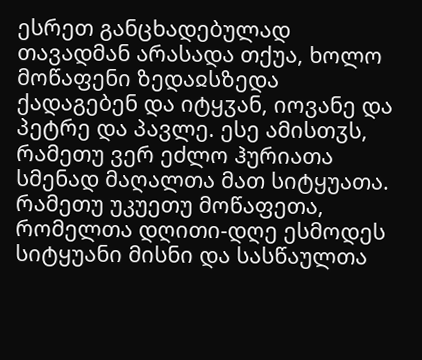ესრეთ განცხადებულად თავადმან არასადა თქუა, ხოლო მოწაფენი ზედაჲსზედა ქადაგებენ და იტყჳან, იოვანე და პეტრე და პავლე. ესე ამისთჳს, რამეთუ ვერ ეძლო ჰურიათა სმენად მაღალთა მათ სიტყუათა. რამეთუ უკუეთუ მოწაფეთა, რომელთა დღითი-დღე ესმოდეს სიტყუანი მისნი და სასწაულთა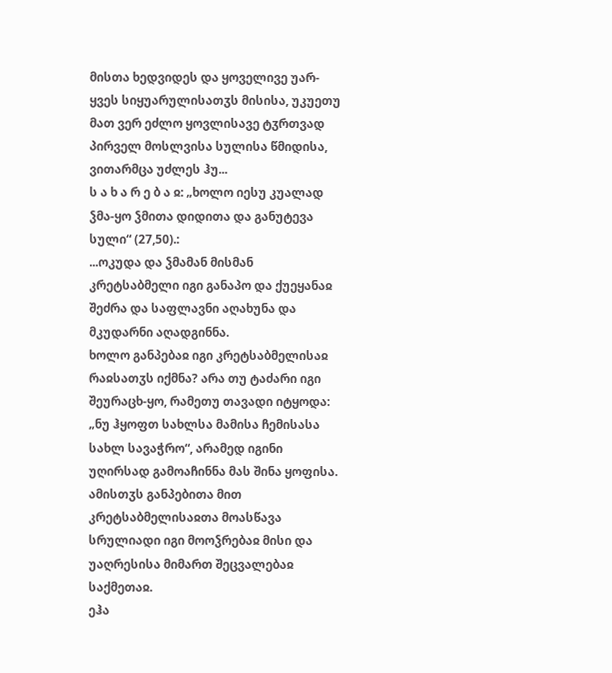მისთა ხედვიდეს და ყოველივე უარ-ყვეს სიყუარულისათჳს მისისა, უკუეთუ მათ ვერ ეძლო ყოვლისავე ტჳრთვად პირველ მოსლვისა სულისა წმიდისა, ვითარმცა უძლეს ჰუ...
ს ა ხ ა რ ე ბ ა ჲ: „ხოლო იესუ კუალად ჴმა-ყო ჴმითა დიდითა და განუტევა სული“ (27,50).:
...ოკუდა და ჴმამან მისმან კრეტსაბმელი იგი განაპო და ქუეყანაჲ შეძრა და საფლავნი აღახუნა და მკუდარნი აღადგინნა.
ხოლო განპებაჲ იგი კრეტსაბმელისაჲ რაჲსათჳს იქმნა? არა თუ ტაძარი იგი შეურაცხ-ყო, რამეთუ თავადი იტყოდა: „ნუ ჰყოფთ სახლსა მამისა ჩემისასა სახლ სავაჭრო“, არამედ იგინი უღირსად გამოაჩინნა მას შინა ყოფისა. ამისთჳს განპებითა მით კრეტსაბმელისაჲთა მოასწავა სრულიადი იგი მოოჴრებაჲ მისი და უაღრესისა მიმართ შეცვალებაჲ საქმეთაჲ.
ეჰა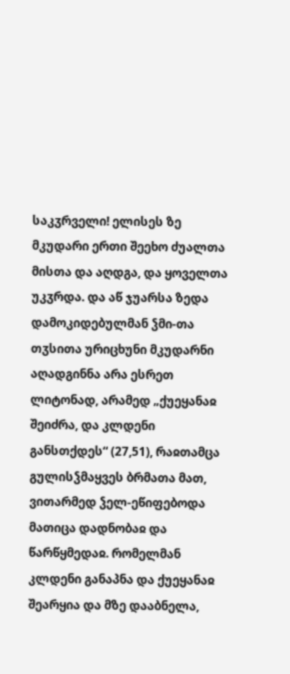საკჳრველი! ელისეს ზე მკუდარი ერთი შეეხო ძუალთა მისთა და აღდგა, და ყოველთა უკჳრდა. და აწ ჯუარსა ზედა დამოკიდებულმან ჴმი-თა თჳსითა ურიცხუნი მკუდარნი აღადგინნა არა ესრეთ ლიტონად, არამედ „ქუეყანაჲ შეიძრა, და კლდენი განსთქდეს“ (27,51), რაჲთამცა გულისჴმაყვეს ბრმათა მათ, ვითარმედ ჴელ-ეწიფებოდა მათიცა დადნობაჲ და წარწყმედაჲ. რომელმან კლდენი განაპნა და ქუეყანაჲ შეარყია და მზე დააბნელა,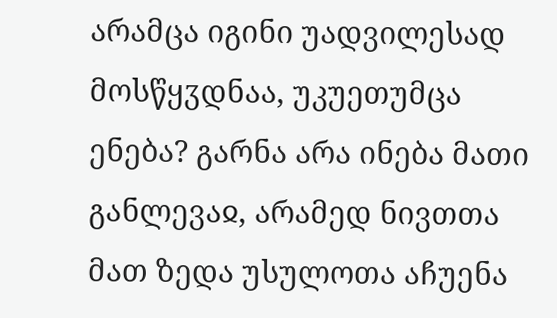არამცა იგინი უადვილესად მოსწყჳდნაა, უკუეთუმცა ენება? გარნა არა ინება მათი განლევაჲ, არამედ ნივთთა მათ ზედა უსულოთა აჩუენა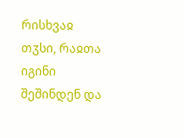რისხვაჲ თჳსი, რაჲთა იგინი შეშინდენ და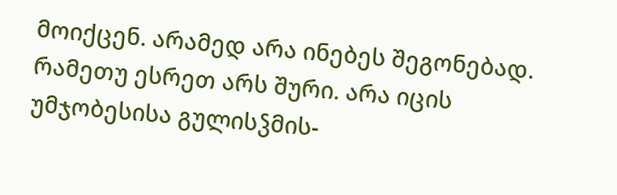მოიქცენ. არამედ არა ინებეს შეგონებად.
რამეთუ ესრეთ არს შური. არა იცის უმჯობესისა გულისჴმის-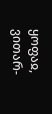ყოფაჲ, ვითარ-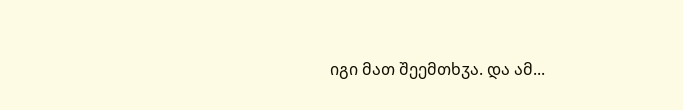იგი მათ შეემთხჳა. და ამ...